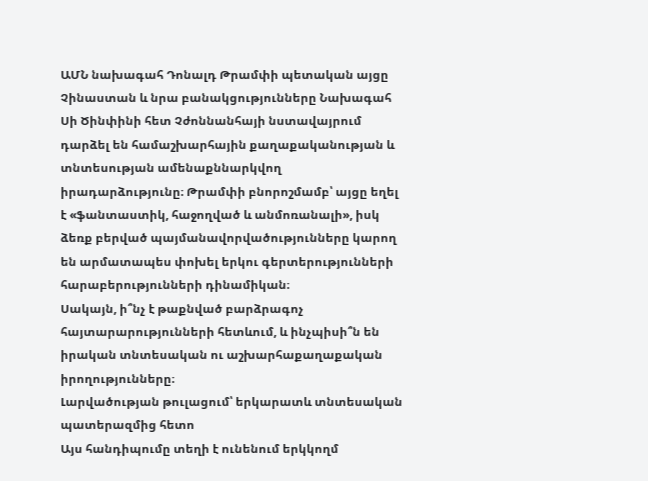ԱՄՆ նախագահ Դոնալդ Թրամփի պետական այցը Չինաստան և նրա բանակցությունները Նախագահ Սի Ծինփինի հետ Չժոննանհայի նստավայրում դարձել են համաշխարհային քաղաքականության և տնտեսության ամենաքննարկվող իրադարձությունը։ Թրամփի բնորոշմամբ՝ այցը եղել է «ֆանտաստիկ, հաջողված և անմոռանալի», իսկ ձեռք բերված պայմանավորվածությունները կարող են արմատապես փոխել երկու գերտերությունների հարաբերությունների դինամիկան։
Սակայն, ի՞նչ է թաքնված բարձրագոչ հայտարարությունների հետևում, և ինչպիսի՞ն են իրական տնտեսական ու աշխարհաքաղաքական իրողությունները։
Լարվածության թուլացում՝ երկարատև տնտեսական պատերազմից հետո
Այս հանդիպումը տեղի է ունենում երկկողմ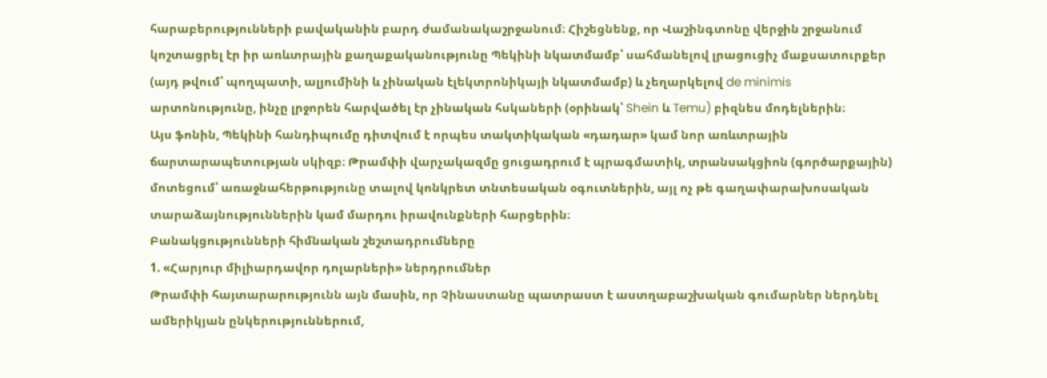հարաբերությունների բավականին բարդ ժամանակաշրջանում։ Հիշեցնենք, որ Վաշինգտոնը վերջին շրջանում կոշտացրել էր իր առևտրային քաղաքականությունը Պեկինի նկատմամբ՝ սահմանելով լրացուցիչ մաքսատուրքեր (այդ թվում՝ պողպատի, ալյումինի և չինական էլեկտրոնիկայի նկատմամբ) և չեղարկելով de minimis արտոնությունը, ինչը լրջորեն հարվածել էր չինական հսկաների (օրինակ՝ Shein և Temu) բիզնես մոդելներին։
Այս ֆոնին, Պեկինի հանդիպումը դիտվում է որպես տակտիկական «դադար» կամ նոր առևտրային ճարտարապետության սկիզբ։ Թրամփի վարչակազմը ցուցադրում է պրագմատիկ, տրանսակցիոն (գործարքային) մոտեցում՝ առաջնահերթությունը տալով կոնկրետ տնտեսական օգուտներին, այլ ոչ թե գաղափարախոսական տարաձայնություններին կամ մարդու իրավունքների հարցերին։
Բանակցությունների հիմնական շեշտադրումները
1. «Հարյուր միլիարդավոր դոլարների» ներդրումներ
Թրամփի հայտարարությունն այն մասին, որ Չինաստանը պատրաստ է աստղաբաշխական գումարներ ներդնել ամերիկյան ընկերություններում,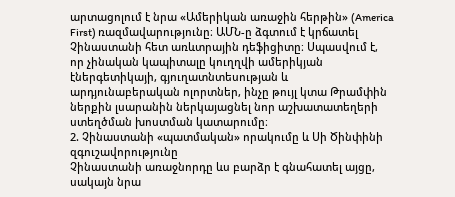արտացոլում է նրա «Ամերիկան առաջին հերթին» (America First) ռազմավարությունը։ ԱՄՆ-ը ձգտում է կրճատել Չինաստանի հետ առևտրային դեֆիցիտը։ Սպասվում է, որ չինական կապիտալը կուղղվի ամերիկյան էներգետիկայի, գյուղատնտեսության և արդյունաբերական ոլորտներ, ինչը թույլ կտա Թրամփին ներքին լսարանին ներկայացնել նոր աշխատատեղերի ստեղծման խոստման կատարումը։
2. Չինաստանի «պատմական» որակումը և Սի Ծինփինի զգուշավորությունը
Չինաստանի առաջնորդը ևս բարձր է գնահատել այցը, սակայն նրա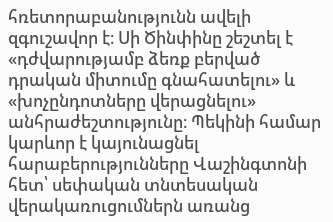հռետորաբանությունն ավելի զգուշավոր է։ Սի Ծինփինը շեշտել է «դժվարությամբ ձեռք բերված դրական միտումը գնահատելու» և «խոչընդոտները վերացնելու» անհրաժեշտությունը։ Պեկինի համար կարևոր է կայունացնել հարաբերությունները Վաշինգտոնի հետ՝ սեփական տնտեսական վերակառուցումներն առանց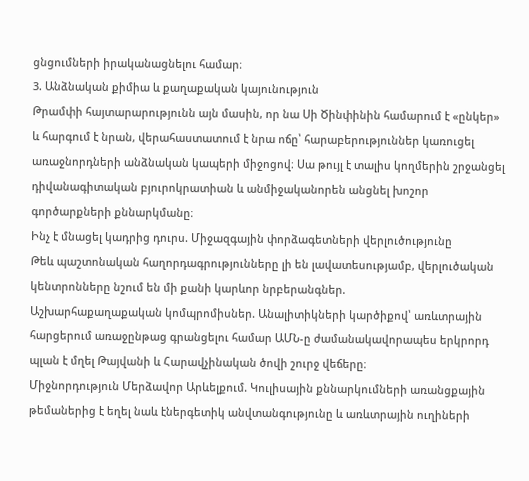ցնցումների իրականացնելու համար։
3. Անձնական քիմիա և քաղաքական կայունություն
Թրամփի հայտարարությունն այն մասին, որ նա Սի Ծինփինին համարում է «ընկեր» և հարգում է նրան, վերահաստատում է նրա ոճը՝ հարաբերություններ կառուցել առաջնորդների անձնական կապերի միջոցով։ Սա թույլ է տալիս կողմերին շրջանցել դիվանագիտական բյուրոկրատիան և անմիջականորեն անցնել խոշոր գործարքների քննարկմանը։
Ինչ է մնացել կադրից դուրս. Միջազգային փորձագետների վերլուծությունը
Թեև պաշտոնական հաղորդագրությունները լի են լավատեսությամբ, վերլուծական կենտրոնները նշում են մի քանի կարևոր նրբերանգներ.
Աշխարհաքաղաքական կոմպրոմիսներ. Անալիտիկների կարծիքով՝ առևտրային հարցերում առաջընթաց գրանցելու համար ԱՄՆ-ը ժամանակավորապես երկրորդ պլան է մղել Թայվանի և Հարավչինական ծովի շուրջ վեճերը։
Միջնորդություն Մերձավոր Արևելքում. Կուլիսային քննարկումների առանցքային թեմաներից է եղել նաև էներգետիկ անվտանգությունը և առևտրային ուղիների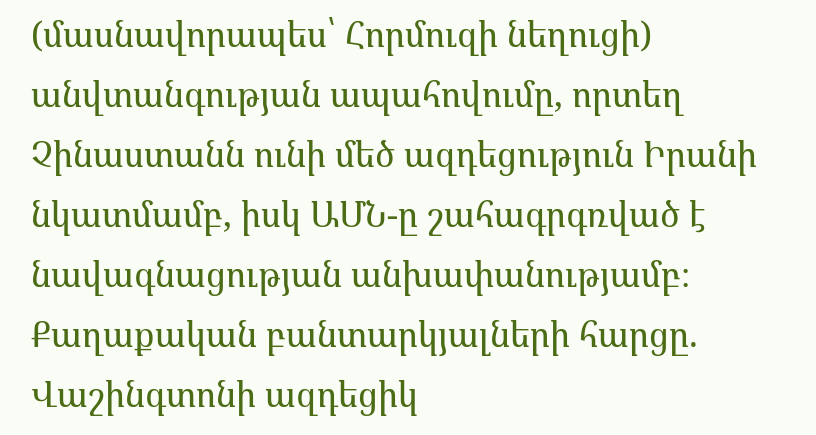(մասնավորապես՝ Հորմուզի նեղուցի) անվտանգության ապահովումը, որտեղ Չինաստանն ունի մեծ ազդեցություն Իրանի նկատմամբ, իսկ ԱՄՆ-ը շահագրգռված է նավագնացության անխափանությամբ։
Քաղաքական բանտարկյալների հարցը. Վաշինգտոնի ազդեցիկ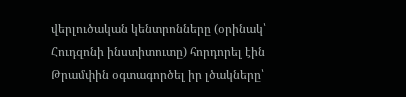վերլուծական կենտրոնները (օրինակ՝ Հուդզոնի ինստիտուտը) հորդորել էին Թրամփին օգտագործել իր լծակները՝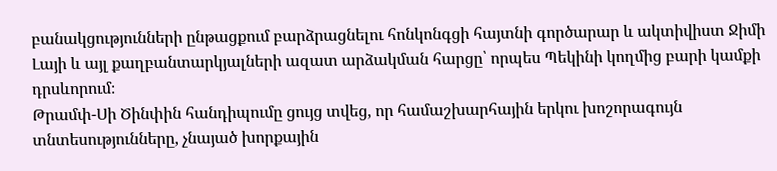բանակցությունների ընթացքում բարձրացնելու հոնկոնգցի հայտնի գործարար և ակտիվիստ Ջիմի Լայի և այլ քաղբանտարկյալների ազատ արձակման հարցը՝ որպես Պեկինի կողմից բարի կամքի դրսևորում։
Թրամփ-Սի Ծինփին հանդիպումը ցույց տվեց, որ համաշխարհային երկու խոշորագույն տնտեսությունները, չնայած խորքային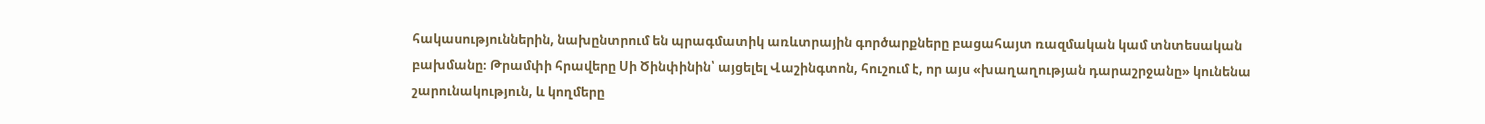հակասություններին, նախընտրում են պրագմատիկ առևտրային գործարքները բացահայտ ռազմական կամ տնտեսական բախմանը։ Թրամփի հրավերը Սի Ծինփինին՝ այցելել Վաշինգտոն, հուշում է, որ այս «խաղաղության դարաշրջանը» կունենա շարունակություն, և կողմերը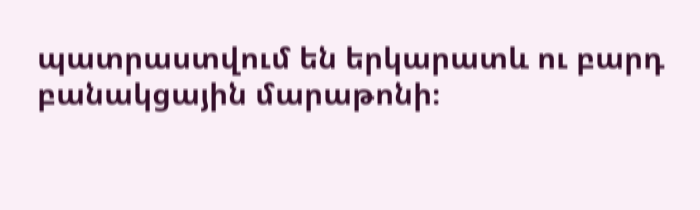պատրաստվում են երկարատև ու բարդ բանակցային մարաթոնի։